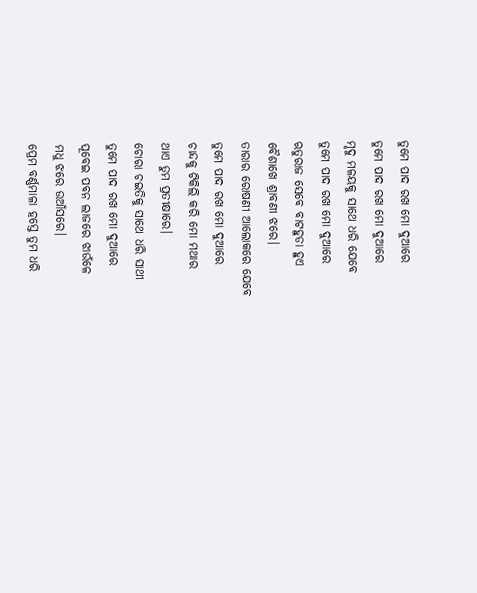ତୁମେ ପାଦ ରଖ ମୋ ଦୁଆରେ
ତୁମେ ପାଦ ରଖ ମୋ ଦୁଆରେ
ମୃଦୁ ମଳୟକୁ ସାଥେ ଧରି ଯେବେ
ତୁମେ ପାଦ ରଖ ମୋ ଦୁଆରେ
ଋତୁରାଜ ସେବେ ବାଟହୁଡା ହୁଏ
ବୈଶାଖେ ଶ୍ରାବଣୀ ଝରେ।
ତାରାର ରୋଷଣୀ ଆଲୋକରେ ଯେବେ
ତୁମେ ପାଦ ରଖ ମୋ ଦୁଆରେ
ଚାନ୍ଦକୁ ଟିକିଲି କରି ମୋ ମଥାର
ଥାଏ ତୁମ ପ୍ରତୀକ୍ଷାରେ।
ଚୋରା ଚଇତିକୁ ସାଥେ ଧରି ସାଥୀ
ତୁମେ ପାଦ ରଖ ମୋ ଦୁଆରେ
ପୂବେଇ ପବନ ଲାଜରେ ଝାଉଁଳେ
ମଧୁ ଝରେ ଉଆଁସରେ।
ପ୍ରେମ ବର୍ଣ୍ଣମାଳା ହସ୍ତେ ତୁମ ଧରି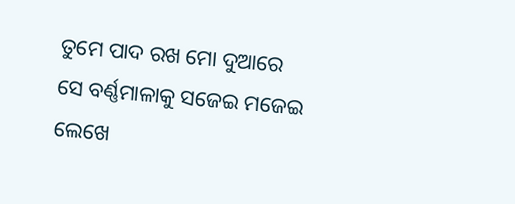ତୁମେ ପାଦ ରଖ ମୋ ଦୁଆରେ
ସେ ବର୍ଣ୍ଣମାଳାକୁ ସଜେଇ ମଜେଇ
ଲେଖେ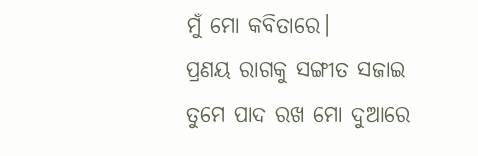ମୁଁ ମୋ କବିତାରେ।
ପ୍ରଣୟ ରାଗକୁ ସଙ୍ଗୀତ ସଜାଇ
ତୁମେ ପାଦ ରଖ ମୋ ଦୁଆରେ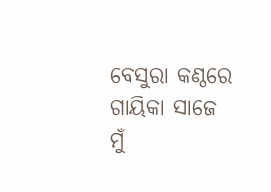ବେସୁରା କଣ୍ଠରେ ଗାୟିକା ସାଜେ ମୁଁ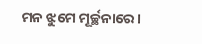ମନ ଝୁମେ ମୂର୍ଚ୍ଛନାରେ।